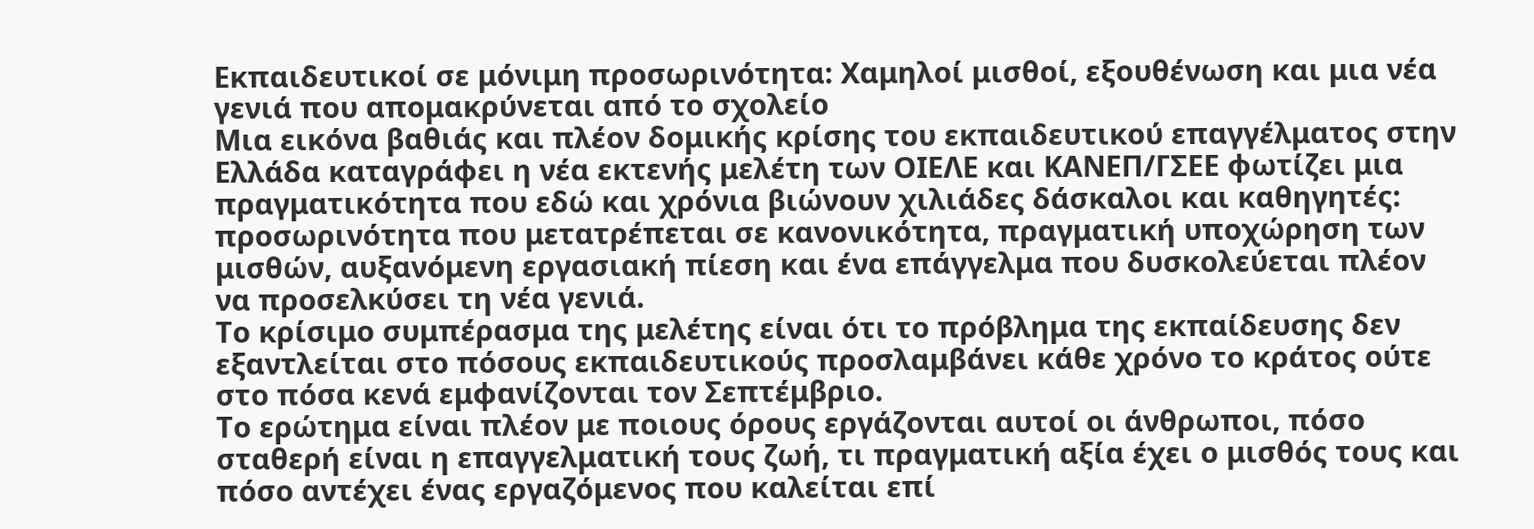Εκπαιδευτικοί σε μόνιμη προσωρινότητα: Χαμηλοί μισθοί, εξουθένωση και μια νέα γενιά που απομακρύνεται από το σχολείο
Μια εικόνα βαθιάς και πλέον δομικής κρίσης του εκπαιδευτικού επαγγέλματος στην Ελλάδα καταγράφει η νέα εκτενής μελέτη των ΟΙΕΛΕ και ΚΑΝΕΠ/ΓΣΕΕ φωτίζει μια πραγματικότητα που εδώ και χρόνια βιώνουν χιλιάδες δάσκαλοι και καθηγητές: προσωρινότητα που μετατρέπεται σε κανονικότητα, πραγματική υποχώρηση των μισθών, αυξανόμενη εργασιακή πίεση και ένα επάγγελμα που δυσκολεύεται πλέον να προσελκύσει τη νέα γενιά.
Το κρίσιμο συμπέρασμα της μελέτης είναι ότι το πρόβλημα της εκπαίδευσης δεν εξαντλείται στο πόσους εκπαιδευτικούς προσλαμβάνει κάθε χρόνο το κράτος ούτε στο πόσα κενά εμφανίζονται τον Σεπτέμβριο.
Το ερώτημα είναι πλέον με ποιους όρους εργάζονται αυτοί οι άνθρωποι, πόσο σταθερή είναι η επαγγελματική τους ζωή, τι πραγματική αξία έχει ο μισθός τους και πόσο αντέχει ένας εργαζόμενος που καλείται επί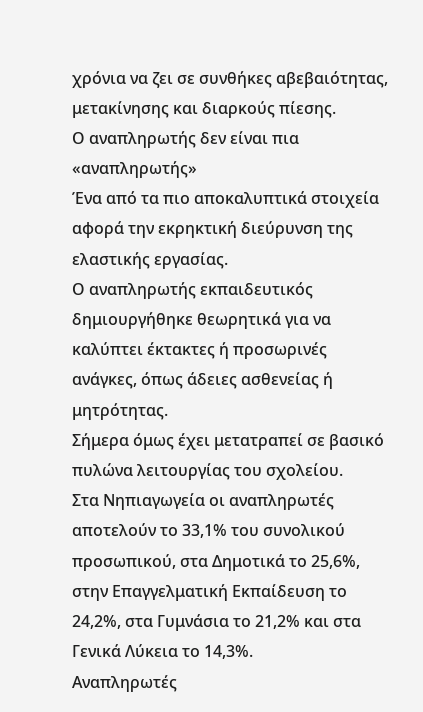χρόνια να ζει σε συνθήκες αβεβαιότητας, μετακίνησης και διαρκούς πίεσης.
Ο αναπληρωτής δεν είναι πια «αναπληρωτής»
Ένα από τα πιο αποκαλυπτικά στοιχεία αφορά την εκρηκτική διεύρυνση της ελαστικής εργασίας.
Ο αναπληρωτής εκπαιδευτικός δημιουργήθηκε θεωρητικά για να καλύπτει έκτακτες ή προσωρινές ανάγκες, όπως άδειες ασθενείας ή μητρότητας.
Σήμερα όμως έχει μετατραπεί σε βασικό πυλώνα λειτουργίας του σχολείου.
Στα Νηπιαγωγεία οι αναπληρωτές αποτελούν το 33,1% του συνολικού προσωπικού, στα Δημοτικά το 25,6%, στην Επαγγελματική Εκπαίδευση το 24,2%, στα Γυμνάσια το 21,2% και στα Γενικά Λύκεια το 14,3%.
Αναπληρωτές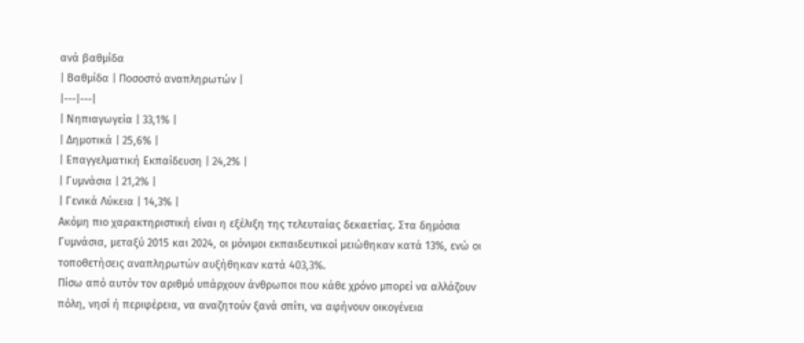ανά βαθμίδα
| Βαθμίδα | Ποσοστό αναπληρωτών |
|---|---|
| Νηπιαγωγεία | 33,1% |
| Δημοτικά | 25,6% |
| Επαγγελματική Εκπαίδευση | 24,2% |
| Γυμνάσια | 21,2% |
| Γενικά Λύκεια | 14,3% |
Ακόμη πιο χαρακτηριστική είναι η εξέλιξη της τελευταίας δεκαετίας. Στα δημόσια Γυμνάσια, μεταξύ 2015 και 2024, οι μόνιμοι εκπαιδευτικοί μειώθηκαν κατά 13%, ενώ οι τοποθετήσεις αναπληρωτών αυξήθηκαν κατά 403,3%.
Πίσω από αυτόν τον αριθμό υπάρχουν άνθρωποι που κάθε χρόνο μπορεί να αλλάζουν πόλη, νησί ή περιφέρεια, να αναζητούν ξανά σπίτι, να αφήνουν οικογένεια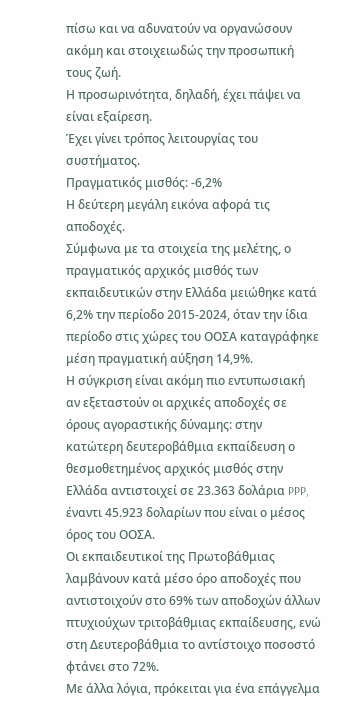πίσω και να αδυνατούν να οργανώσουν ακόμη και στοιχειωδώς την προσωπική τους ζωή.
Η προσωρινότητα, δηλαδή, έχει πάψει να είναι εξαίρεση.
Έχει γίνει τρόπος λειτουργίας του συστήματος.
Πραγματικός μισθός: -6,2%
Η δεύτερη μεγάλη εικόνα αφορά τις αποδοχές.
Σύμφωνα με τα στοιχεία της μελέτης, ο πραγματικός αρχικός μισθός των εκπαιδευτικών στην Ελλάδα μειώθηκε κατά 6,2% την περίοδο 2015-2024, όταν την ίδια περίοδο στις χώρες του ΟΟΣΑ καταγράφηκε μέση πραγματική αύξηση 14,9%.
Η σύγκριση είναι ακόμη πιο εντυπωσιακή αν εξεταστούν οι αρχικές αποδοχές σε όρους αγοραστικής δύναμης: στην κατώτερη δευτεροβάθμια εκπαίδευση ο θεσμοθετημένος αρχικός μισθός στην Ελλάδα αντιστοιχεί σε 23.363 δολάρια PPP, έναντι 45.923 δολαρίων που είναι ο μέσος όρος του ΟΟΣΑ.
Οι εκπαιδευτικοί της Πρωτοβάθμιας λαμβάνουν κατά μέσο όρο αποδοχές που αντιστοιχούν στο 69% των αποδοχών άλλων πτυχιούχων τριτοβάθμιας εκπαίδευσης, ενώ στη Δευτεροβάθμια το αντίστοιχο ποσοστό φτάνει στο 72%.
Με άλλα λόγια, πρόκειται για ένα επάγγελμα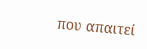που απαιτεί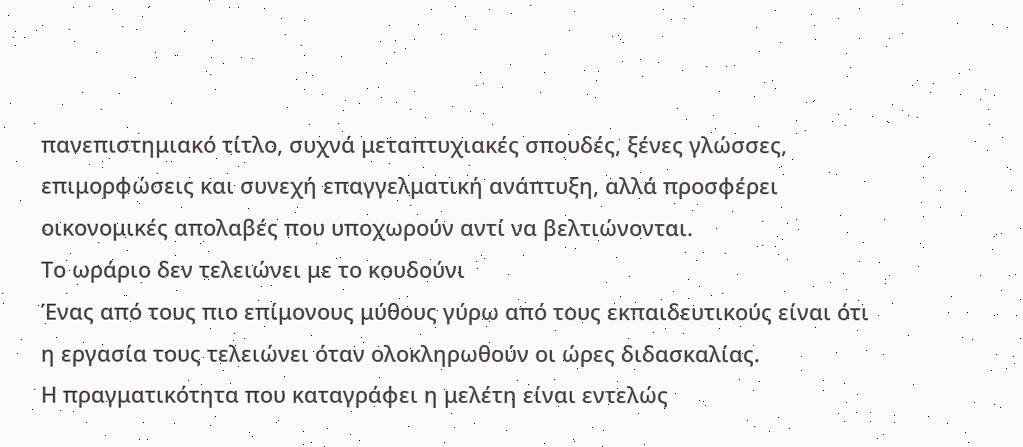πανεπιστημιακό τίτλο, συχνά μεταπτυχιακές σπουδές, ξένες γλώσσες, επιμορφώσεις και συνεχή επαγγελματική ανάπτυξη, αλλά προσφέρει οικονομικές απολαβές που υποχωρούν αντί να βελτιώνονται.
Το ωράριο δεν τελειώνει με το κουδούνι
Ένας από τους πιο επίμονους μύθους γύρω από τους εκπαιδευτικούς είναι ότι η εργασία τους τελειώνει όταν ολοκληρωθούν οι ώρες διδασκαλίας.
Η πραγματικότητα που καταγράφει η μελέτη είναι εντελώς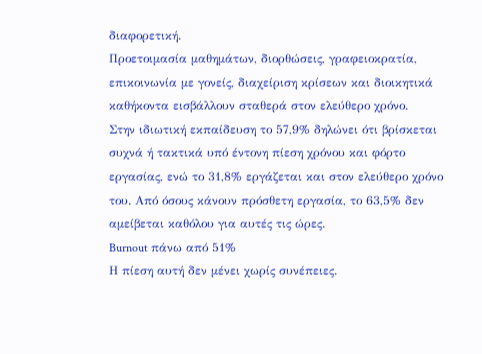διαφορετική.
Προετοιμασία μαθημάτων, διορθώσεις, γραφειοκρατία, επικοινωνία με γονείς, διαχείριση κρίσεων και διοικητικά καθήκοντα εισβάλλουν σταθερά στον ελεύθερο χρόνο.
Στην ιδιωτική εκπαίδευση το 57,9% δηλώνει ότι βρίσκεται συχνά ή τακτικά υπό έντονη πίεση χρόνου και φόρτο εργασίας, ενώ το 31,8% εργάζεται και στον ελεύθερο χρόνο του. Από όσους κάνουν πρόσθετη εργασία, το 63,5% δεν αμείβεται καθόλου για αυτές τις ώρες.
Burnout πάνω από 51%
Η πίεση αυτή δεν μένει χωρίς συνέπειες.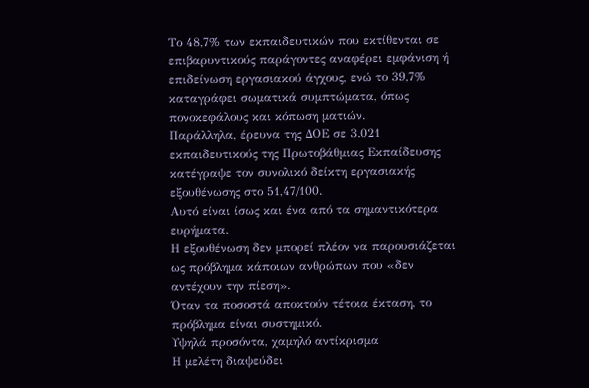Το 48,7% των εκπαιδευτικών που εκτίθενται σε επιβαρυντικούς παράγοντες αναφέρει εμφάνιση ή επιδείνωση εργασιακού άγχους, ενώ το 39,7% καταγράφει σωματικά συμπτώματα, όπως πονοκεφάλους και κόπωση ματιών.
Παράλληλα, έρευνα της ΔΟΕ σε 3.021 εκπαιδευτικούς της Πρωτοβάθμιας Εκπαίδευσης κατέγραψε τον συνολικό δείκτη εργασιακής εξουθένωσης στο 51,47/100.
Αυτό είναι ίσως και ένα από τα σημαντικότερα ευρήματα.
Η εξουθένωση δεν μπορεί πλέον να παρουσιάζεται ως πρόβλημα κάποιων ανθρώπων που «δεν αντέχουν την πίεση».
Όταν τα ποσοστά αποκτούν τέτοια έκταση, το πρόβλημα είναι συστημικό.
Υψηλά προσόντα, χαμηλό αντίκρισμα
Η μελέτη διαψεύδει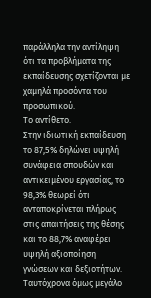παράλληλα την αντίληψη ότι τα προβλήματα της εκπαίδευσης σχετίζονται με χαμηλά προσόντα του προσωπικού.
Το αντίθετο.
Στην ιδιωτική εκπαίδευση το 87,5% δηλώνει υψηλή συνάφεια σπουδών και αντικειμένου εργασίας, το 98,3% θεωρεί ότι ανταποκρίνεται πλήρως στις απαιτήσεις της θέσης και το 88,7% αναφέρει υψηλή αξιοποίηση γνώσεων και δεξιοτήτων.
Ταυτόχρονα όμως μεγάλο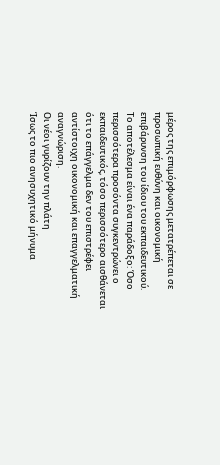μέρος της επιμόρφωσης μετατρέπεται σε προσωπική ευθύνη και οικονομική επιβάρυνση του ίδιου του εκπαιδευτικού.
Το αποτέλεσμα είναι ένα παράδοξο: Όσο περισσότερα προσόντα συγκεντρώνει ο εκπαιδευτικός, τόσο περισσότερο αισθάνεται ότι το επάγγελμα δεν του επιστρέφει αντίστοιχη οικονομική και επαγγελματική αναγνώριση.
Οι νέοι γυρίζουν την πλάτη
Ίσως το πιο ανησυχητικό μήνυμα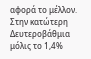αφορά το μέλλον.
Στην κατώτερη Δευτεροβάθμια μόλις το 1,4%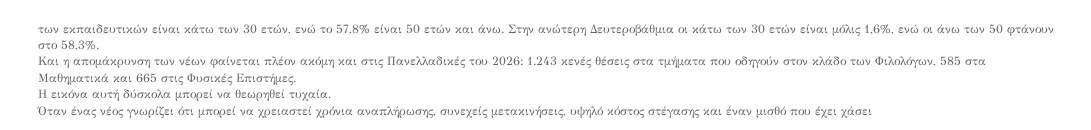των εκπαιδευτικών είναι κάτω των 30 ετών, ενώ το 57,8% είναι 50 ετών και άνω. Στην ανώτερη Δευτεροβάθμια οι κάτω των 30 ετών είναι μόλις 1,6%, ενώ οι άνω των 50 φτάνουν στο 58,3%.
Και η απομάκρυνση των νέων φαίνεται πλέον ακόμη και στις Πανελλαδικές του 2026: 1.243 κενές θέσεις στα τμήματα που οδηγούν στον κλάδο των Φιλολόγων, 585 στα Μαθηματικά και 665 στις Φυσικές Επιστήμες.
Η εικόνα αυτή δύσκολα μπορεί να θεωρηθεί τυχαία.
Όταν ένας νέος γνωρίζει ότι μπορεί να χρειαστεί χρόνια αναπλήρωσης, συνεχείς μετακινήσεις, υψηλό κόστος στέγασης και έναν μισθό που έχει χάσει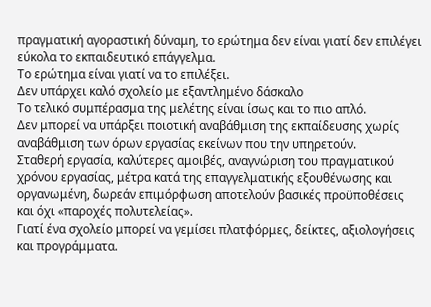πραγματική αγοραστική δύναμη, το ερώτημα δεν είναι γιατί δεν επιλέγει εύκολα το εκπαιδευτικό επάγγελμα.
Το ερώτημα είναι γιατί να το επιλέξει.
Δεν υπάρχει καλό σχολείο με εξαντλημένο δάσκαλο
Το τελικό συμπέρασμα της μελέτης είναι ίσως και το πιο απλό.
Δεν μπορεί να υπάρξει ποιοτική αναβάθμιση της εκπαίδευσης χωρίς αναβάθμιση των όρων εργασίας εκείνων που την υπηρετούν.
Σταθερή εργασία, καλύτερες αμοιβές, αναγνώριση του πραγματικού χρόνου εργασίας, μέτρα κατά της επαγγελματικής εξουθένωσης και οργανωμένη, δωρεάν επιμόρφωση αποτελούν βασικές προϋποθέσεις και όχι «παροχές πολυτελείας».
Γιατί ένα σχολείο μπορεί να γεμίσει πλατφόρμες, δείκτες, αξιολογήσεις και προγράμματα.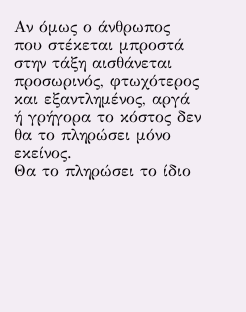Αν όμως ο άνθρωπος που στέκεται μπροστά στην τάξη αισθάνεται προσωρινός, φτωχότερος και εξαντλημένος, αργά ή γρήγορα το κόστος δεν θα το πληρώσει μόνο εκείνος.
Θα το πληρώσει το ίδιο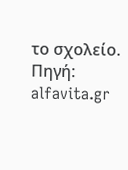το σχολείο.
Πηγή: alfavita.gr